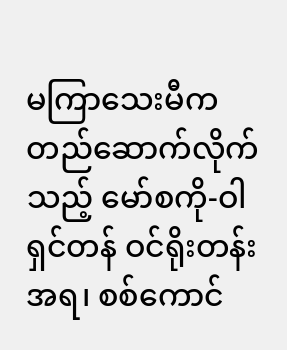မကြာသေးမီက တည်ဆောက်လိုက်သည့် မော်စကို-ဝါရှင်တန် ဝင်ရိုးတန်းအရ၊ စစ်ကောင်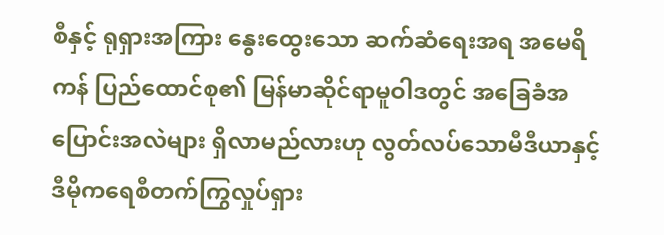စီနှင့် ရုရှားအကြား နွေးထွေးသော ဆက်ဆံရေးအရ အမေရိကန် ပြည်ထောင်စု၏ မြန်မာဆိုင်ရာမူဝါဒတွင် အခြေခံအပြောင်းအလဲများ ရှိလာမည်လားဟု လွတ်လပ်သောမီဒီယာနှင့် ဒီမိုကရေစီတက်ကြွလှုပ်ရှား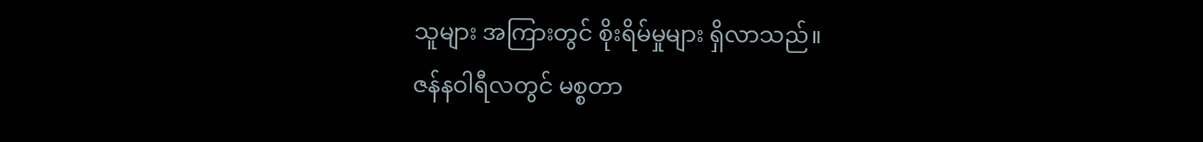သူများ အကြားတွင် စိုးရိမ်မှုများ ရှိလာသည်။
ဇန်နဝါရီလတွင် မစ္စတာ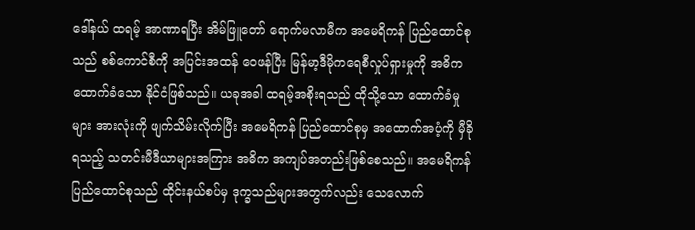ဒေါ်နယ် ထရမ့် အာဏာရပြီး အိမ်ဖြူတော် ရောက်မလာမီက အမေရိကန် ပြည်ထောင်စုသည် စစ်ကောင်စီကို အပြင်းအထန် ဝေဖန်ပြီး မြန်မာ့ဒီမိုကရေစီလှုပ်ရှားမှုကို အဓိက ထောက်ခံသော နိုင်ငံဖြစ်သည်။ ယခုအခါ ထရမ့်အစိုးရသည် ထိုသို့သော ထောက်ခံမှုများ အားလုံးကို ဖျက်သိမ်းလိုက်ပြီး အမေရိကန် ပြည်ထောင်စုမှ အထောက်အပံ့ကို မှီခိုရသည့် သတင်းမီဒီယာများအကြား အဓိက အကျပ်အတည်းဖြစ်စေသည်။ အမေရိကန် ပြည်ထောင်စုသည် ထိုင်းနယ်စပ်မှ ဒုက္ခသည်များအတွက်လည်း သေလောက်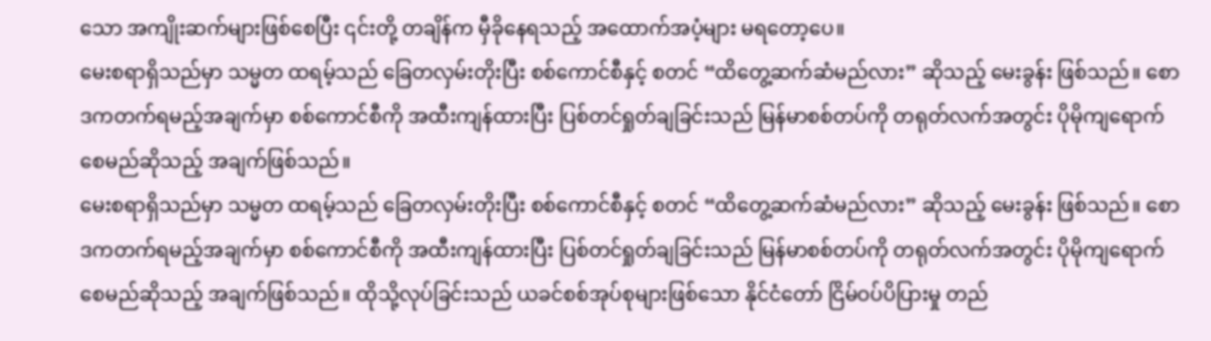သော အကျိုးဆက်များဖြစ်စေပြီး ၎င်းတို့ တချိန်က မှီခိုနေရသည့် အထောက်အပံ့များ မရတော့ပေ။
မေးစရာရှိသည်မှာ သမ္မတ ထရမ့်သည် ခြေတလှမ်းတိုးပြီး စစ်ကောင်စီနှင့် စတင် “ထိတွေ့ဆက်ဆံမည်လား” ဆိုသည့် မေးခွန်း ဖြစ်သည်။ စောဒကတက်ရမည့်အချက်မှာ စစ်ကောင်စီကို အထီးကျန်ထားပြီး ပြစ်တင်ရှုတ်ချခြင်းသည် မြန်မာစစ်တပ်ကို တရုတ်လက်အတွင်း ပိုမိုကျရောက်စေမည်ဆိုသည့် အချက်ဖြစ်သည်။
မေးစရာရှိသည်မှာ သမ္မတ ထရမ့်သည် ခြေတလှမ်းတိုးပြီး စစ်ကောင်စီနှင့် စတင် “ထိတွေ့ဆက်ဆံမည်လား” ဆိုသည့် မေးခွန်း ဖြစ်သည်။ စောဒကတက်ရမည့်အချက်မှာ စစ်ကောင်စီကို အထီးကျန်ထားပြီး ပြစ်တင်ရှုတ်ချခြင်းသည် မြန်မာစစ်တပ်ကို တရုတ်လက်အတွင်း ပိုမိုကျရောက်စေမည်ဆိုသည့် အချက်ဖြစ်သည်။ ထိုသို့လုပ်ခြင်းသည် ယခင်စစ်အုပ်စုများဖြစ်သော နိုင်ငံတော် ငြိမ်ဝပ်ပိပြားမှု တည်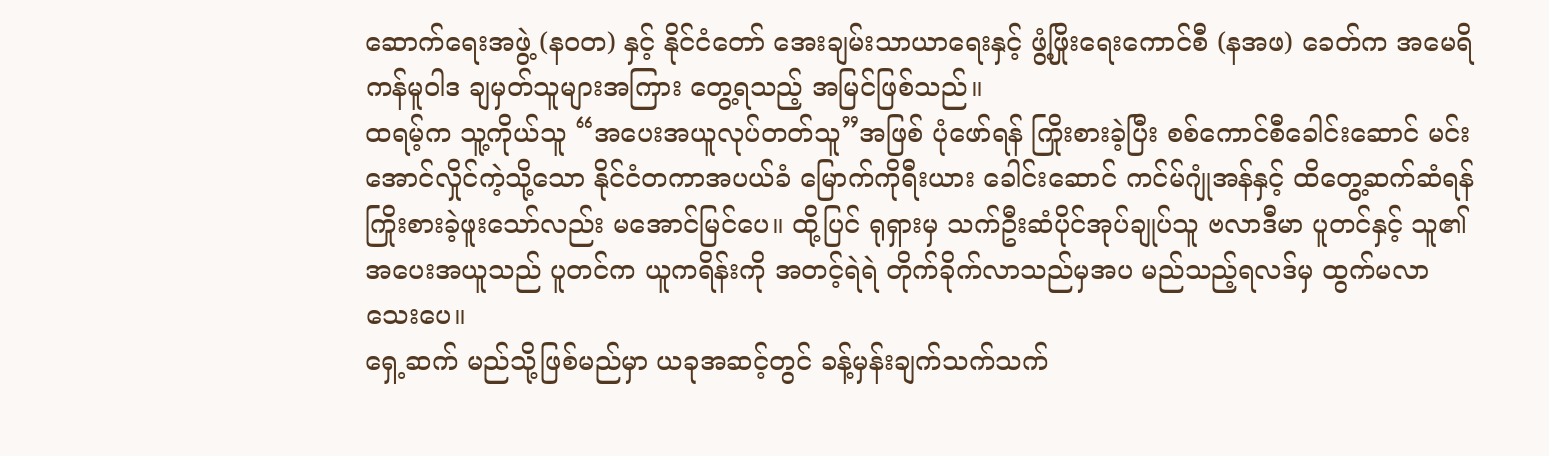ဆောက်ရေးအဖွဲ့ (နဝတ) နှင့် နိုင်ငံတော် အေးချမ်းသာယာရေးနှင့် ဖွံ့ဖြိုးရေးကောင်စီ (နအဖ) ခေတ်က အမေရိကန်မူဝါဒ ချမှတ်သူများအကြား တွေ့ရသည့် အမြင်ဖြစ်သည်။
ထရမ့်က သူ့ကိုယ်သူ “အပေးအယူလုပ်တတ်သူ”အဖြစ် ပုံဖော်ရန် ကြိုးစားခဲ့ပြီး စစ်ကောင်စီခေါင်းဆောင် မင်းအောင်လှိုင်ကဲ့သို့သော နိုင်ငံတကာအပယ်ခံ မြောက်ကိုရီးယား ခေါင်းဆောင် ကင်မ်ဂျုံအန်နှင့် ထိတွေ့ဆက်ဆံရန် ကြိုးစားခဲ့ဖူးသော်လည်း မအောင်မြင်ပေ။ ထို့ပြင် ရုရှားမှ သက်ဦးဆံပိုင်အုပ်ချုပ်သူ ဗလာဒီမာ ပူတင်နှင့် သူ၏ အပေးအယူသည် ပူတင်က ယူကရိန်းကို အတင့်ရဲရဲ တိုက်ခိုက်လာသည်မှအပ မည်သည့်ရလဒ်မှ ထွက်မလာသေးပေ။
ရှေ့ဆက် မည်သို့ဖြစ်မည်မှာ ယခုအဆင့်တွင် ခန့်မှန်းချက်သက်သက်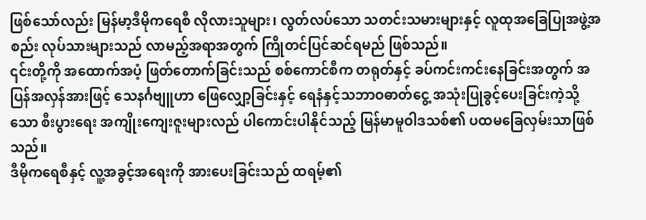ဖြစ်သော်လည်း မြန်မာ့ဒီမိုကရေစီ လိုလားသူများ၊ လွတ်လပ်သော သတင်းသမားများနှင့် လူထုအခြေပြုအဖွဲ့အစည်း လုပ်သားများသည် လာမည့်အရာအတွက် ကြိုတင်ပြင်ဆင်ရမည် ဖြစ်သည်။
၎င်းတို့ကို အထောက်အပံ့ ဖြတ်တောက်ခြင်းသည် စစ်ကောင်စီက တရုတ်နှင့် ခပ်ကင်းကင်းနေခြင်းအတွက် အပြန်အလှန်အားဖြင့် သေနင်္ဂဗျူဟာ ဖြေလျှော့ခြင်းနှင့် ရေနံနှင့်သဘာဝဓာတ်ငွေ့ အသုံးပြုခွင့်ပေးခြင်းကဲ့သို့သော စီးပွားရေး အကျိုးကျေးဇူးများလည် ပါကောင်းပါနိုင်သည့် မြန်မာမူဝါဒသစ်၏ ပထမခြေလှမ်းသာဖြစ်သည်။
ဒီမိုကရေစီနှင့် လူ့အခွင့်အရေးကို အားပေးခြင်းသည် ထရမ့်၏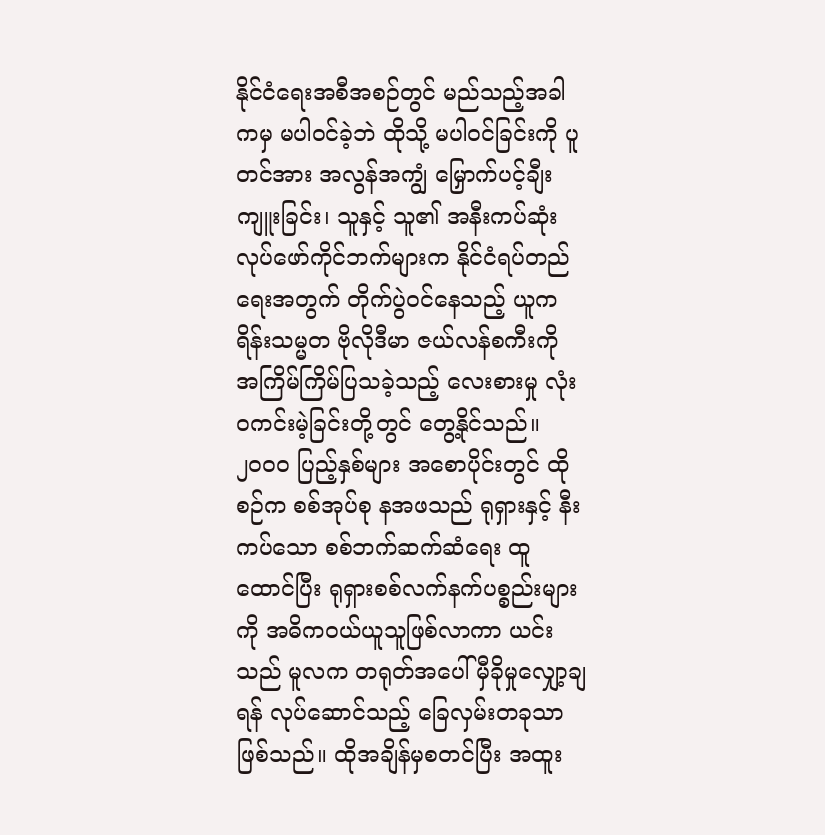နိုင်ငံရေးအစီအစဉ်တွင် မည်သည့်အခါကမှ မပါဝင်ခဲ့ဘဲ ထိုသို့ မပါဝင်ခြင်းကို ပူတင်အား အလွန်အကျွံ မြှောက်ပင့်ချီးကျူးခြင်း၊ သူနှင့် သူ၏ အနီးကပ်ဆုံး လုပ်ဖော်ကိုင်ဘက်များက နိုင်ငံရပ်တည်ရေးအတွက် တိုက်ပွဲဝင်နေသည့် ယူကရိန်းသမ္မတ ဗိုလိုဒီမာ ဇယ်လန်စကီးကို အကြိမ်ကြိမ်ပြသခဲ့သည့် လေးစားမှု လုံးဝကင်းမဲ့ခြင်းတို့တွင် တွေ့နိုင်သည်။
၂၀၀၀ ပြည့်နှစ်များ အစောပိုင်းတွင် ထိုစဉ်က စစ်အုပ်စု နအဖသည် ရုရှားနှင့် နီးကပ်သော စစ်ဘက်ဆက်ဆံရေး ထူထောင်ပြီး ရုရှားစစ်လက်နက်ပစ္စည်းများကို အဓိကဝယ်ယူသူဖြစ်လာကာ ယင်းသည် မူလက တရုတ်အပေါ် မှီခိုမှုလျှော့ချရန် လုပ်ဆောင်သည့် ခြေလှမ်းတခုသာ ဖြစ်သည်။ ထိုအချိန်မှစတင်ပြီး အထူး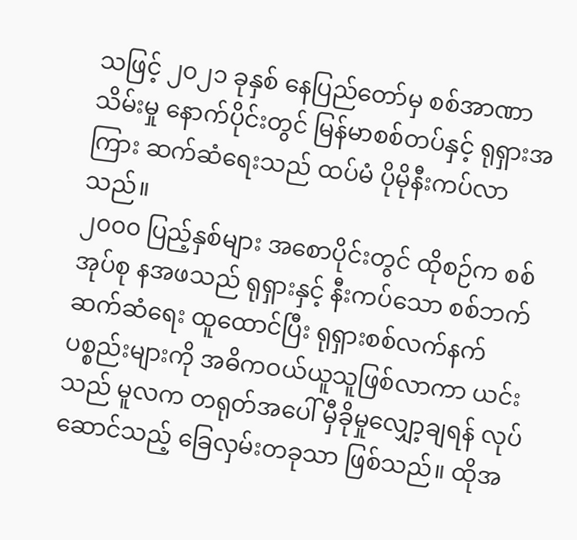သဖြင့် ၂၀၂၁ ခုနှစ် နေပြည်တော်မှ စစ်အာဏာသိမ်းမှု နောက်ပိုင်းတွင် မြန်မာစစ်တပ်နှင့် ရုရှားအကြား ဆက်ဆံရေးသည် ထပ်မံ ပိုမိုနီးကပ်လာသည်။
၂၀၀၀ ပြည့်နှစ်များ အစောပိုင်းတွင် ထိုစဉ်က စစ်အုပ်စု နအဖသည် ရုရှားနှင့် နီးကပ်သော စစ်ဘက်ဆက်ဆံရေး ထူထောင်ပြီး ရုရှားစစ်လက်နက်ပစ္စည်းများကို အဓိကဝယ်ယူသူဖြစ်လာကာ ယင်းသည် မူလက တရုတ်အပေါ် မှီခိုမှုလျှော့ချရန် လုပ်ဆောင်သည့် ခြေလှမ်းတခုသာ ဖြစ်သည်။ ထိုအ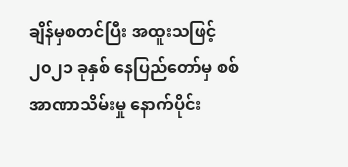ချိန်မှစတင်ပြီး အထူးသဖြင့် ၂၀၂၁ ခုနှစ် နေပြည်တော်မှ စစ်အာဏာသိမ်းမှု နောက်ပိုင်း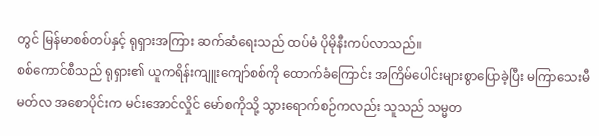တွင် မြန်မာစစ်တပ်နှင့် ရုရှားအကြား ဆက်ဆံရေးသည် ထပ်မံ ပိုမိုနီးကပ်လာသည်။
စစ်ကောင်စီသည် ရုရှား၏ ယူကရိန်းကျူးကျော်စစ်ကို ထောက်ခံကြောင်း အကြိမ်ပေါင်းများစွာပြောခဲ့ပြီး မကြာသေးမီ မတ်လ အစောပိုင်းက မင်းအောင်လှိုင် မော်စကိုသို့ သွားရောက်စဉ်ကလည်း သူသည် သမ္မတ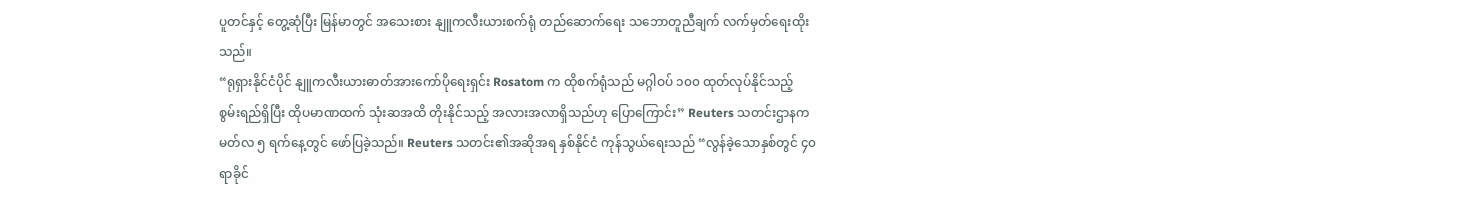ပူတင်နှင့် တွေ့ဆုံပြီး မြန်မာတွင် အသေးစား နျူကလီးယားစက်ရုံ တည်ဆောက်ရေး သဘောတူညီချက် လက်မှတ်ရေးထိုးသည်။
“ရုရှားနိုင်ငံပိုင် နျူကလီးယားဓာတ်အားကော်ပိုရေးရှင်း Rosatom က ထိုစက်ရုံသည် မဂ္ဂါဝပ် ၁၀၀ ထုတ်လုပ်နိုင်သည့် စွမ်းရည်ရှိပြီး ထိုပမာဏထက် သုံးဆအထိ တိုးနိုင်သည့် အလားအလာရှိသည်ဟု ပြောကြောင်း” Reuters သတင်းဌာနက မတ်လ ၅ ရက်နေ့တွင် ဖော်ပြခဲ့သည်။ Reuters သတင်း၏အဆိုအရ နှစ်နိုင်ငံ ကုန်သွယ်ရေးသည် “လွန်ခဲ့သောနှစ်တွင် ၄၀ ရာခိုင်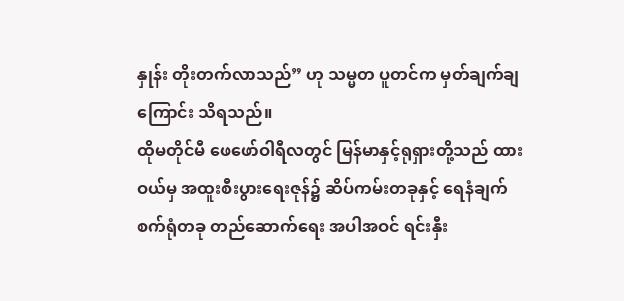နှုန်း တိုးတက်လာသည်” ဟု သမ္မတ ပူတင်က မှတ်ချက်ချကြောင်း သိရသည်။
ထိုမတိုင်မီ ဖေဖော်ဝါရီလတွင် မြန်မာနှင့်ရုရှားတို့သည် ထားဝယ်မှ အထူးစီးပွားရေးဇုန်၌ ဆိပ်ကမ်းတခုနှင့် ရေနံချက်စက်ရုံတခု တည်ဆောက်ရေး အပါအဝင် ရင်းနှီး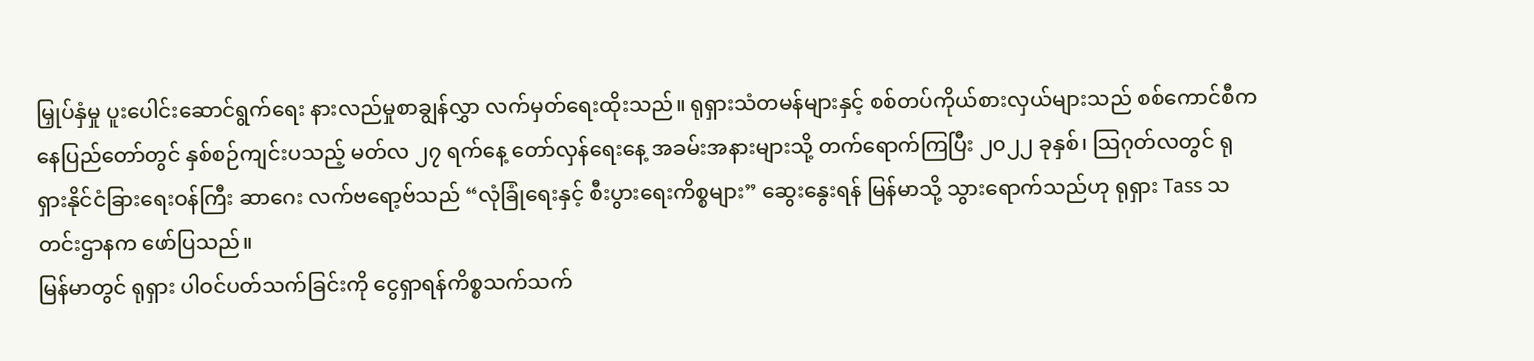မြှုပ်နှံမှု ပူးပေါင်းဆောင်ရွက်ရေး နားလည်မှုစာချွန်လွှာ လက်မှတ်ရေးထိုးသည်။ ရုရှားသံတမန်များနှင့် စစ်တပ်ကိုယ်စားလှယ်များသည် စစ်ကောင်စီက နေပြည်တော်တွင် နှစ်စဉ်ကျင်းပသည့် မတ်လ ၂၇ ရက်နေ့ တော်လှန်ရေးနေ့ အခမ်းအနားများသို့ တက်ရောက်ကြပြီး ၂၀၂၂ ခုနှစ်၊ သြဂုတ်လတွင် ရုရှားနိုင်ငံခြားရေးဝန်ကြီး ဆာဂေး လက်ဗရော့ဗ်သည် “လုံခြုံရေးနှင့် စီးပွားရေးကိစ္စများ” ဆွေးနွေးရန် မြန်မာသို့ သွားရောက်သည်ဟု ရုရှား Tass သတင်းဌာနက ဖော်ပြသည်။
မြန်မာတွင် ရုရှား ပါဝင်ပတ်သက်ခြင်းကို ငွေရှာရန်ကိစ္စသက်သက်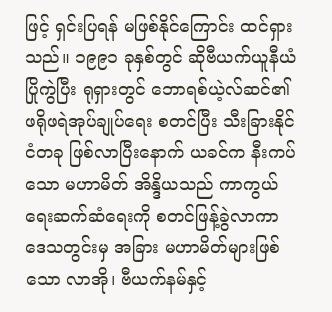ဖြင့် ရှင်းပြရန် မဖြစ်နိုင်ကြောင်း ထင်ရှားသည်။ ၁၉၉၁ ခုနှစ်တွင် ဆိုဗီယက်ယူနီယံ ပြိုကွဲပြီး ရုရှားတွင် ဘောရစ်ယဲ့လ်ဆင်၏ ဖရိုဖရဲအုပ်ချုပ်ရေး စတင်ပြီး သီးခြားနိုင်ငံတခု ဖြစ်လာပြီးနောက် ယခင်က နီးကပ်သော မဟာမိတ် အိန္ဒိယသည် ကာကွယ်ရေးဆက်ဆံရေးကို စတင်ဖြန့်ခွဲလာကာ ဒေသတွင်းမှ အခြား မဟာမိတ်များဖြစ်သော လာအို၊ ဗီယက်နမ်နှင့်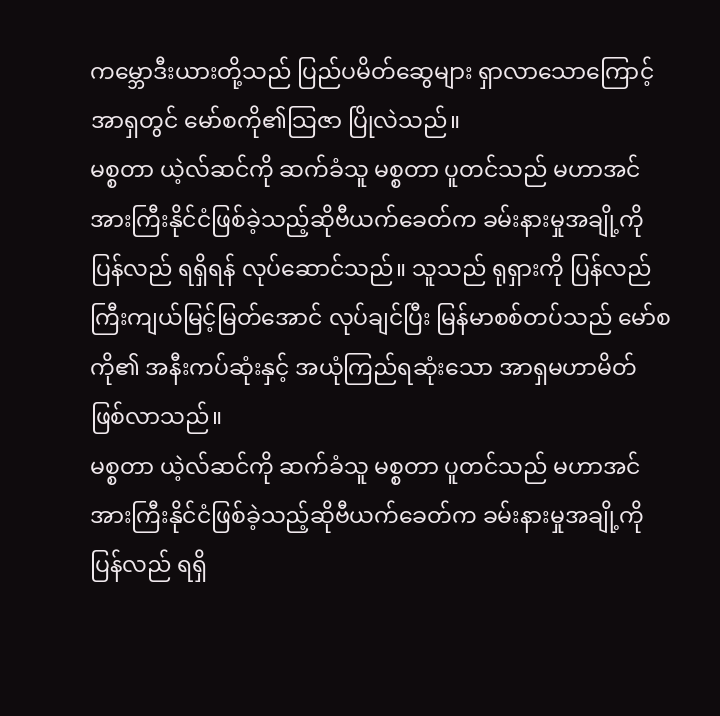ကမ္ဘောဒီးယားတို့သည် ပြည်ပမိတ်ဆွေများ ရှာလာသောကြောင့် အာရှတွင် မော်စကို၏သြဇာ ပြိုလဲသည်။
မစ္စတာ ယဲ့လ်ဆင်ကို ဆက်ခံသူ မစ္စတာ ပူတင်သည် မဟာအင်အားကြီးနိုင်ငံဖြစ်ခဲ့သည့်ဆိုဗီယက်ခေတ်က ခမ်းနားမှုအချို့ကို ပြန်လည် ရရှိရန် လုပ်ဆောင်သည်။ သူသည် ရုရှားကို ပြန်လည် ကြီးကျယ်မြင့်မြတ်အောင် လုပ်ချင်ပြီး မြန်မာစစ်တပ်သည် မော်စကို၏ အနီးကပ်ဆုံးနှင့် အယုံကြည်ရဆုံးသော အာရှမဟာမိတ် ဖြစ်လာသည်။
မစ္စတာ ယဲ့လ်ဆင်ကို ဆက်ခံသူ မစ္စတာ ပူတင်သည် မဟာအင်အားကြီးနိုင်ငံဖြစ်ခဲ့သည့်ဆိုဗီယက်ခေတ်က ခမ်းနားမှုအချို့ကို ပြန်လည် ရရှိ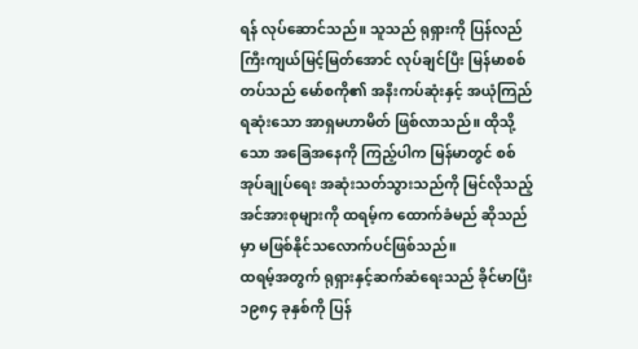ရန် လုပ်ဆောင်သည်။ သူသည် ရုရှားကို ပြန်လည် ကြီးကျယ်မြင့်မြတ်အောင် လုပ်ချင်ပြီး မြန်မာစစ်တပ်သည် မော်စကို၏ အနီးကပ်ဆုံးနှင့် အယုံကြည်ရဆုံးသော အာရှမဟာမိတ် ဖြစ်လာသည်။ ထိုသို့သော အခြေအနေကို ကြည့်ပါက မြန်မာတွင် စစ်အုပ်ချုပ်ရေး အဆုံးသတ်သွားသည်ကို မြင်လိုသည့် အင်အားစုများကို ထရမ့်က ထောက်ခံမည် ဆိုသည်မှာ မဖြစ်နိုင်သလောက်ပင်ဖြစ်သည်။
ထရမ့်အတွက် ရုရှားနှင့်ဆက်ဆံရေးသည် ခိုင်မာပြီး ၁၉၈၄ ခုနှစ်ကို ပြန်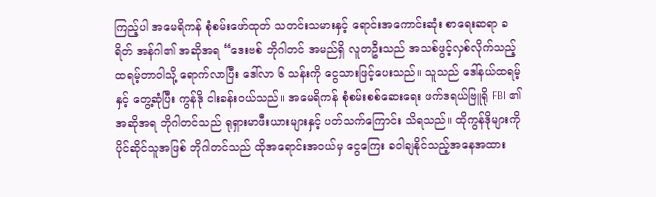ကြည့်ပါ အမေရိကန် စုံစမ်းဖော်ထုတ် သတင်းသမားနှင့် ရောင်းအကောင်းဆုံး စာရေးဆရာ ခရိတ် အန်ဂါ၏ အဆိုအရ “ဒေးဗစ် ဘိုဂါတင် အမည်ရှိ လူတဦးသည် အသစ်ဖွင့်လှစ်လိုက်သည့် ထရမ့်တာဝါသို့ ရောက်လာပြီး ဒေါ်လာ ၆ သန်းကို ငွေသားဖြင့်ပေးသည်။ သူသည် ဒေါ်နယ်ထရမ့်နှင့် တွေ့ဆုံပြီး ကွန်ဒို ငါးခန်းဝယ်သည်။ အမေရိကန် စုံစမ်းစစ်ဆေးရေး ဖက်ဒရယ်ဗြူရို FBI ၏အဆိုအရ ဘိုဂါတင်သည် ရုရှားမာဖီးယားများနှင့် ပတ်သက်ကြောင်း သိရသည်။ ထိုကွန်ဒိုများကို ပိုင်ဆိုင်သူအဖြစ် ဘိုဂါတင်သည် ထိုအရောင်းအဝယ်မှ ငွေကြေး ခဝါချနိုင်သည့်အနေအထား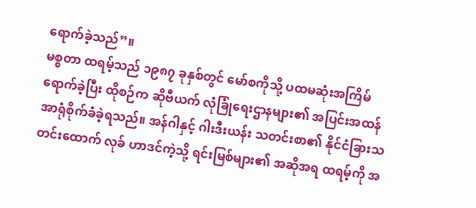ရောက်ခဲ့သည်”။
မစ္စတာ ထရမ့်သည် ၁၉၈၇ ခုနှစ်တွင် မော်စကိုသို့ ပထမဆုံးအကြိမ် ရောက်ခဲ့ပြီး ထိုစဉ်က ဆိုဗီယက် လုံခြုံရေးဌာနများ၏ အပြင်းအထန် အာရုံစိုက်ခံခဲ့ရသည်။ အန်ဂါနှင့် ဂါးဒီးယန်း သတင်းစာ၏ နိုင်ငံခြားသတင်းထောက် လုခ် ဟာဒင်ကဲ့သို့ ရင်းမြစ်များ၏ အဆိုအရ ထရမ့်ကို အ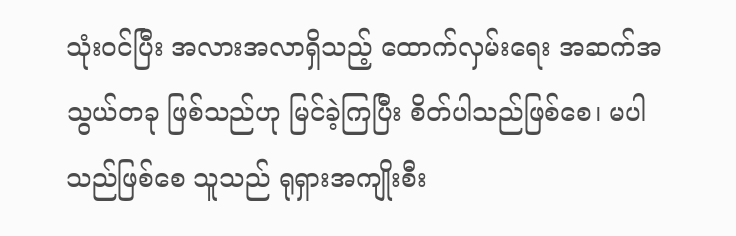သုံးဝင်ပြီး အလားအလာရှိသည့် ထောက်လှမ်းရေး အဆက်အသွယ်တခု ဖြစ်သည်ဟု မြင်ခဲ့ကြပြီး စိတ်ပါသည်ဖြစ်စေ၊ မပါသည်ဖြစ်စေ သူသည် ရုရှားအကျိုးစီး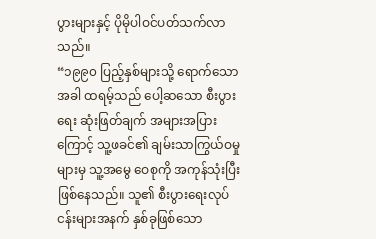ပွားများနှင့် ပိုမိုပါဝင်ပတ်သက်လာသည်။
“၁၉၉၀ ပြည့်နှစ်များသို့ ရောက်သောအခါ ထရမ့်သည် ပေါ့ဆသော စီးပွားရေး ဆုံးဖြတ်ချက် အများအပြားကြောင့် သူ့ဖခင်၏ ချမ်းသာကြွယ်ဝမှုများမှ သူ့အမွေ ဝေစုကို အကုန်သုံးပြီး ဖြစ်နေသည်။ သူ၏ စီးပွားရေးလုပ်ငန်းများအနက် နှစ်ခုဖြစ်သော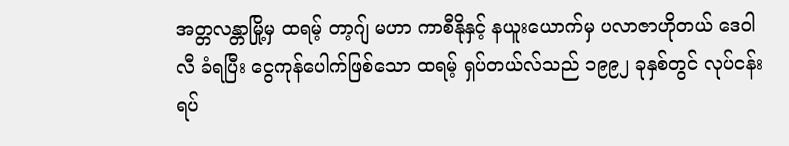အတ္တလန္တာမြို့မှ ထရမ့် တာ့ဂျ် မဟာ ကာစီနိုနှင့် နယူးယောက်မှ ပလာဇာဟိုတယ် ဒေဝါလီ ခံရပြီး ငွေကုန်ပေါက်ဖြစ်သော ထရမ့် ရှပ်တယ်လ်သည် ၁၉၉၂ ခုနှစ်တွင် လုပ်ငန်းရပ်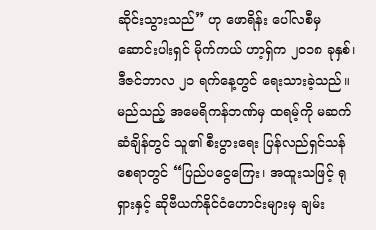ဆိုင်းသွားသည်” ဟု ဖောရိန်း ပေါ်လစီမှ ဆောင်းပါးရှင် မိုက်ကယ် ဟာ့ရှ်က ၂၀၁၈ ခုနှစ်၊ ဒီဇင်ဘာလ ၂၁ ရက်နေ့တွင် ရေးသားခဲ့သည်။
မည်သည့် အမေရိကန်ဘဏ်မှ ထရမ့်ကို မဆက်ဆံချိန်တွင် သူ၏ စီးပွားရေး ပြန်လည်ရှင်သန်စေရာတွင် “ပြည်ပငွေကြေး၊ အထူးသဖြင့် ရုရှားနှင့် ဆိုဗီယက်နိုင်ငံဟောင်းများမှ ချမ်း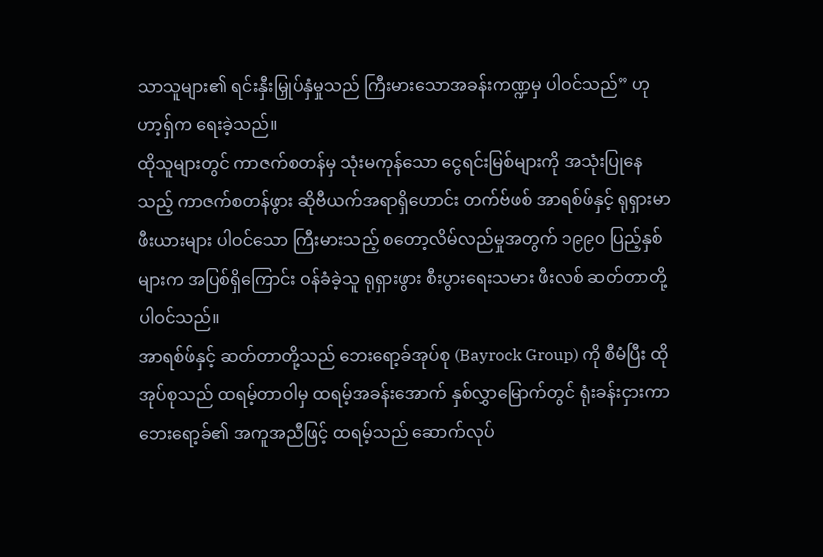သာသူများ၏ ရင်းနှီးမြှုပ်နှံမှုသည် ကြီးမားသောအခန်းကဏ္ဍမှ ပါဝင်သည်” ဟု ဟာ့ရှ်က ရေးခဲ့သည်။
ထိုသူများတွင် ကာဇက်စတန်မှ သုံးမကုန်သော ငွေရင်းမြစ်များကို အသုံးပြုနေသည့် ကာဇက်စတန်ဖွား ဆိုဗီယက်အရာရှိဟောင်း တက်ဗ်ဖစ် အာရစ်ဖ်နှင့် ရုရှားမာဖီးယားများ ပါဝင်သော ကြီးမားသည့် စတော့လိမ်လည်မှုအတွက် ၁၉၉၀ ပြည့်နှစ်များက အပြစ်ရှိကြောင်း ဝန်ခံခဲ့သူ ရုရှားဖွား စီးပွားရေးသမား ဖီးလစ် ဆတ်တာတို့ ပါဝင်သည်။
အာရစ်ဖ်နှင့် ဆတ်တာတို့သည် ဘေးရော့ခ်အုပ်စု (Bayrock Group) ကို စီမံပြီး ထိုအုပ်စုသည် ထရမ့်တာဝါမှ ထရမ့်အခန်းအောက် နှစ်လွှာမြောက်တွင် ရုံးခန်းငှားကာ ဘေးရော့ခ်၏ အကူအညီဖြင့် ထရမ့်သည် ဆောက်လုပ်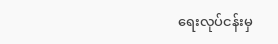ရေးလုပ်ငန်းမှ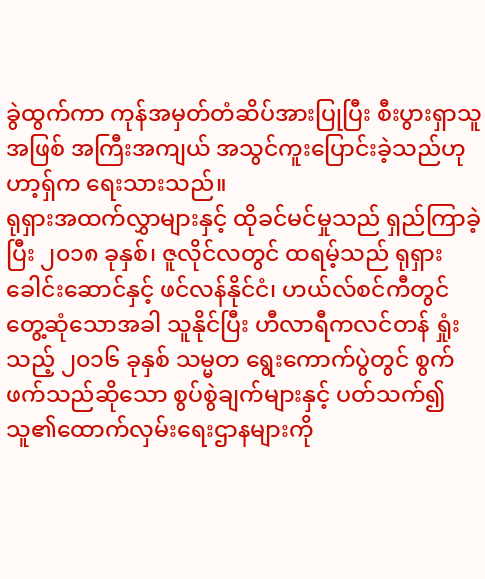ခွဲထွက်ကာ ကုန်အမှတ်တံဆိပ်အားပြုပြီး စီးပွားရှာသူအဖြစ် အကြီးအကျယ် အသွင်ကူးပြောင်းခဲ့သည်ဟု ဟာ့ရှ်က ရေးသားသည်။
ရုရှားအထက်လွှာများနှင့် ထိုခင်မင်မှုသည် ရှည်ကြာခဲ့ပြီး ၂၀၁၈ ခုနှစ်၊ ဇူလိုင်လတွင် ထရမ့်သည် ရုရှားခေါင်းဆောင်နှင့် ဖင်လန်နိုင်ငံ၊ ဟယ်လ်စင်ကီတွင် တွေ့ဆုံသောအခါ သူနိုင်ပြီး ဟီလာရီကလင်တန် ရှုံးသည့် ၂၀၁၆ ခုနှစ် သမ္မတ ရွေးကောက်ပွဲတွင် စွက်ဖက်သည်ဆိုသော စွပ်စွဲချက်များနှင့် ပတ်သက်၍ သူ၏ထောက်လှမ်းရေးဌာနများကို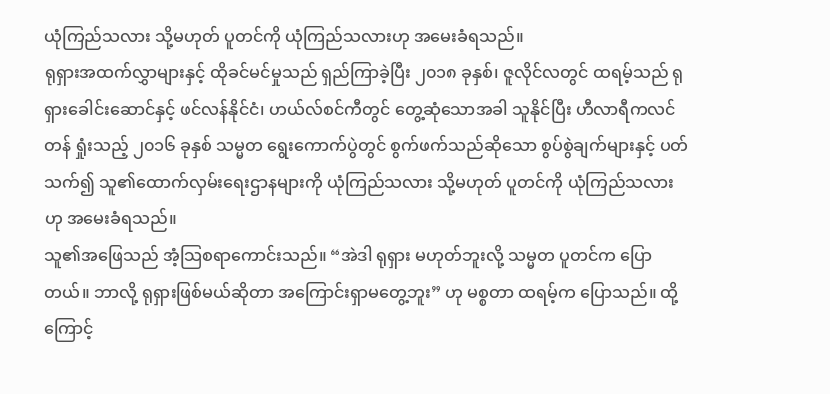ယုံကြည်သလား သို့မဟုတ် ပူတင်ကို ယုံကြည်သလားဟု အမေးခံရသည်။
ရုရှားအထက်လွှာများနှင့် ထိုခင်မင်မှုသည် ရှည်ကြာခဲ့ပြီး ၂၀၁၈ ခုနှစ်၊ ဇူလိုင်လတွင် ထရမ့်သည် ရုရှားခေါင်းဆောင်နှင့် ဖင်လန်နိုင်ငံ၊ ဟယ်လ်စင်ကီတွင် တွေ့ဆုံသောအခါ သူနိုင်ပြီး ဟီလာရီကလင်တန် ရှုံးသည့် ၂၀၁၆ ခုနှစ် သမ္မတ ရွေးကောက်ပွဲတွင် စွက်ဖက်သည်ဆိုသော စွပ်စွဲချက်များနှင့် ပတ်သက်၍ သူ၏ထောက်လှမ်းရေးဌာနများကို ယုံကြည်သလား သို့မဟုတ် ပူတင်ကို ယုံကြည်သလားဟု အမေးခံရသည်။
သူ၏အဖြေသည် အံ့သြစရာကောင်းသည်။ “အဲဒါ ရုရှား မဟုတ်ဘူးလို့ သမ္မတ ပူတင်က ပြောတယ်။ ဘာလို့ ရုရှားဖြစ်မယ်ဆိုတာ အကြောင်းရှာမတွေ့ဘူး” ဟု မစ္စတာ ထရမ့်က ပြောသည်။ ထို့ကြောင့်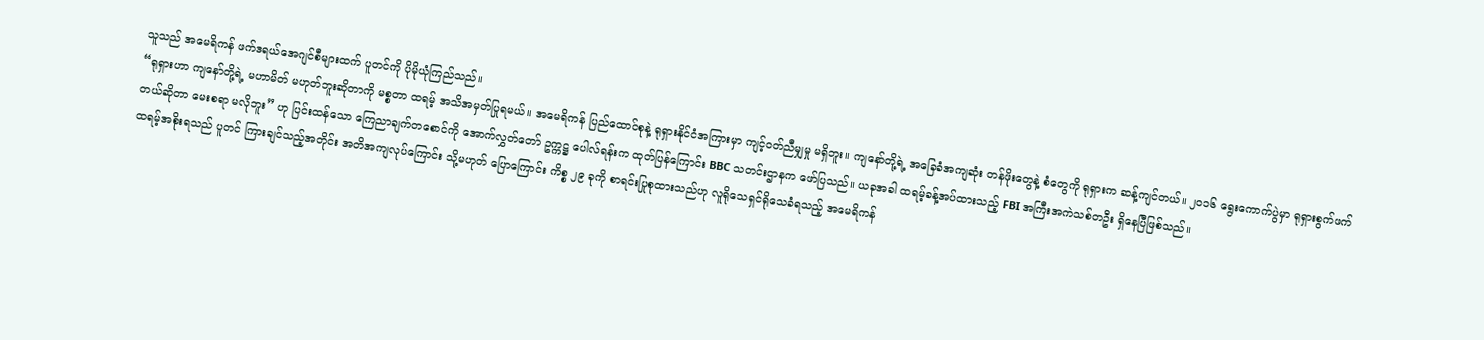သူသည် အမေရိကန် ဖက်ဒရယ်အေဂျင်စီများထက် ပူတင်ကို ပိုမိုယုံကြည်သည်။
“ရုရှားဟာ ကျနော်တို့ရဲ့ မဟာမိတ် မဟုတ်ဘူးဆိုတာကို မစ္စတာ ထရမ့် အသိအမှတ်ပြုရမယ်။ အမေရိကန် ပြည်ထောင်စုနဲ့ ရုရှားနိုင်ငံအကြားမှာ ကျင့်ဝတ်ညီမျှမှု မရှိဘူး။ ကျနော်တို့ရဲ့ အခြေခံအကျဆုံး တန်ဖိုးတွေနဲ့ စံတွေကို ရုရှားက ဆန့်ကျင်တယ်။ ၂၀၁၆ ရွေးကောက်ပွဲမှာ ရုရှားစွက်ဖက်တယ်ဆိုတာ မေးစရာ မလိုဘူး” ဟု ပြင်းထန်သော ကြေညာချက်တစောင်ကို အောက်လွှတ်တော် ဥက္ကဋ္ဌ ပေါလ်ရန်းက ထုတ်ပြန်ကြောင်း BBC သတင်းဌာနက ဖော်ပြသည်။ ယခုအခါ ထရမ့်ခန့်အပ်ထားသည့် FBI အကြီးအကဲသစ်တဦး ရှိနေပြီဖြစ်သည်။
ထရမ့်အစိုးရသည် ပူတင် ကြားချင်သည့်အတိုင်း အတိအကျလုပ်ကြောင်း သို့မဟုတ် ပြောကြောင်း ကိစ္စ ၂၉ ခုကို စာရင်းပြုစုထားသည်ဟု လူရိုသေရှင်ရိုသေခံရသည့် အမေရိကန်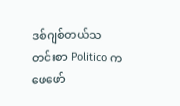ဒစ်ဂျစ်တယ်သတင်းစာ Politico က ဖေဖော်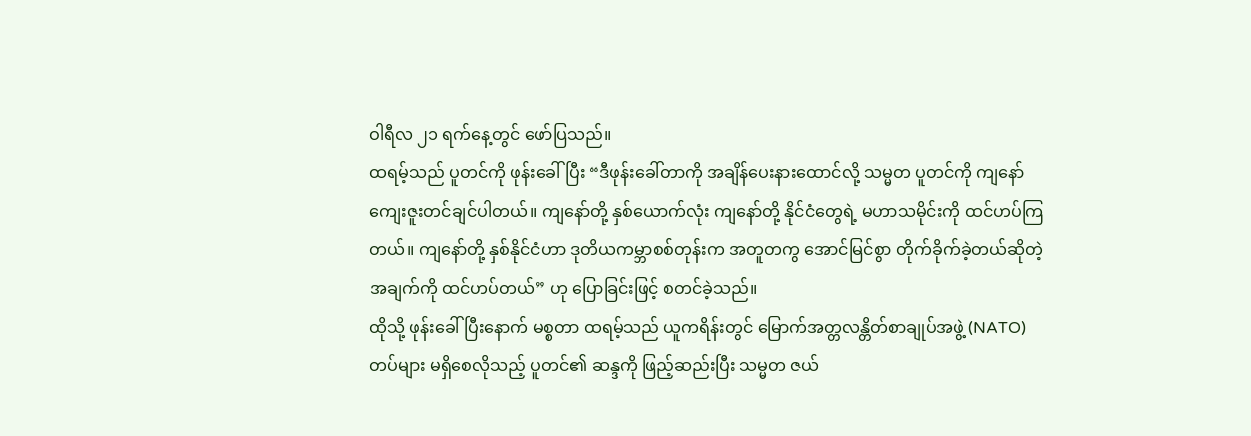ဝါရီလ ၂၁ ရက်နေ့တွင် ဖော်ပြသည်။
ထရမ့်သည် ပူတင်ကို ဖုန်းခေါ်ပြီး “ဒီဖုန်းခေါ်တာကို အချိန်ပေးနားထောင်လို့ သမ္မတ ပူတင်ကို ကျနော် ကျေးဇူးတင်ချင်ပါတယ်။ ကျနော်တို့ နှစ်ယောက်လုံး ကျနော်တို့ နိုင်ငံတွေရဲ့ မဟာသမိုင်းကို ထင်ဟပ်ကြတယ်။ ကျနော်တို့ နှစ်နိုင်ငံဟာ ဒုတိယကမ္ဘာစစ်တုန်းက အတူတကွ အောင်မြင်စွာ တိုက်ခိုက်ခဲ့တယ်ဆိုတဲ့ အချက်ကို ထင်ဟပ်တယ်” ဟု ပြောခြင်းဖြင့် စတင်ခဲ့သည်။
ထိုသို့ ဖုန်းခေါ်ပြီးနောက် မစ္စတာ ထရမ့်သည် ယူကရိန်းတွင် မြောက်အတ္တလန္တိတ်စာချုပ်အဖွဲ့ (NATO) တပ်များ မရှိစေလိုသည့် ပူတင်၏ ဆန္ဒကို ဖြည့်ဆည်းပြီး သမ္မတ ဇယ်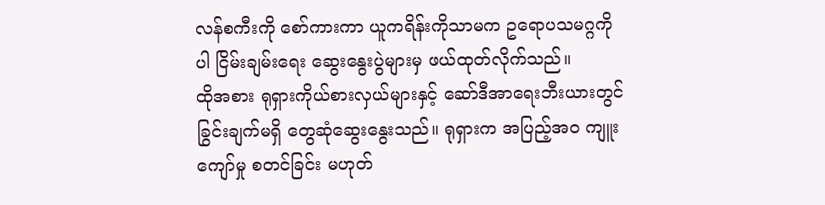လန်စကီးကို စော်ကားကာ ယူကရိန်းကိုသာမက ဥရောပသမဂ္ဂကိုပါ ငြိမ်းချမ်းရေး ဆွေးနွေးပွဲများမှ ဖယ်ထုတ်လိုက်သည်။
ထိုအစား ရုရှားကိုယ်စားလှယ်များနှင့် ဆော်ဒီအာရေးဘီးယားတွင် ခြွင်းချက်မရှိ တွေဆုံဆွေးနွေးသည်။ ရုရှားက အပြည့်အဝ ကျူးကျော်မှု စတင်ခြင်း မဟုတ်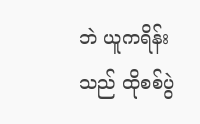ဘဲ ယူကရိန်းသည် ထိုစစ်ပွဲ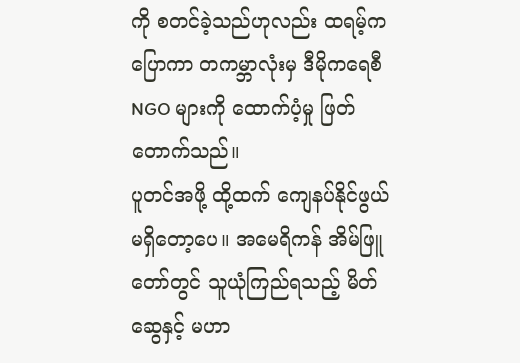ကို စတင်ခဲ့သည်ဟုလည်း ထရမ့်က ပြောကာ တကမ္ဘာလုံးမှ ဒီမိုကရေစီ NGO များကို ထောက်ပံ့မှု ဖြတ်တောက်သည်။
ပူတင်အဖို့ ထို့ထက် ကျေနပ်နိုင်ဖွယ် မရှိတော့ပေ။ အမေရိကန် အိမ်ဖြူတော်တွင် သူယုံကြည်ရသည့် မိတ်ဆွေနှင့် မဟာ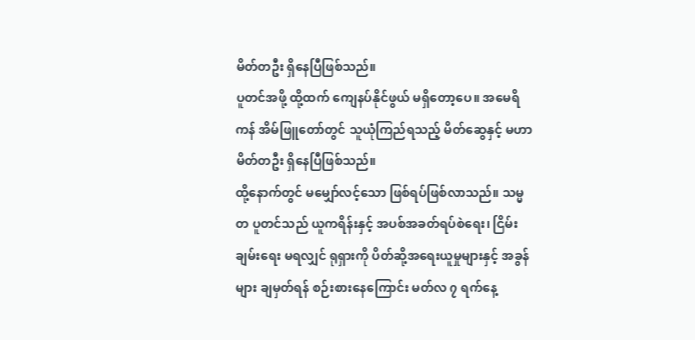မိတ်တဦး ရှိနေပြီဖြစ်သည်။
ပူတင်အဖို့ ထို့ထက် ကျေနပ်နိုင်ဖွယ် မရှိတော့ပေ။ အမေရိကန် အိမ်ဖြူတော်တွင် သူယုံကြည်ရသည့် မိတ်ဆွေနှင့် မဟာမိတ်တဦး ရှိနေပြီဖြစ်သည်။
ထို့နောက်တွင် မမျှော်လင့်သော ဖြစ်ရပ်ဖြစ်လာသည်။ သမ္မတ ပူတင်သည် ယူကရိန်းနှင့် အပစ်အခတ်ရပ်စဲရေး၊ ငြိမ်းချမ်းရေး မရလျှင် ရုရှားကို ပိတ်ဆို့အရေးယူမှုများနှင့် အခွန်များ ချမှတ်ရန် စဉ်းစားနေကြောင်း မတ်လ ၇ ရက်နေ့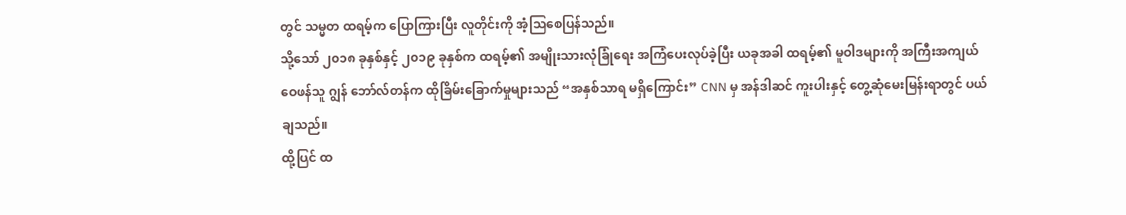တွင် သမ္မတ ထရမ့်က ပြောကြားပြီး လူတိုင်းကို အံ့သြစေပြန်သည်။
သို့သော် ၂၀၁၈ ခုနှစ်နှင့် ၂၀၁၉ ခုနှစ်က ထရမ့်၏ အမျိုးသားလုံခြုံရေး အကြံပေးလုပ်ခဲ့ပြီး ယခုအခါ ထရမ့်၏ မူဝါဒများကို အကြီးအကျယ်ဝေဖန်သူ ဂျွန် ဘော်လ်တန်က ထိုခြိမ်းခြောက်မှုများသည် “အနှစ်သာရ မရှိကြောင်း” CNN မှ အန်ဒါဆင် ကူးပါးနှင့် တွေ့ဆုံမေးမြန်းရာတွင် ပယ်ချသည်။
ထို့ပြင် ထ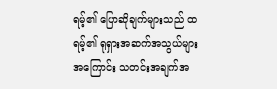ရမ့်၏ ပြောဆိုချက်များသည် ထရမ့်၏ ရုရှားအဆက်အသွယ်များအကြောင်း သတင်းအချက်အ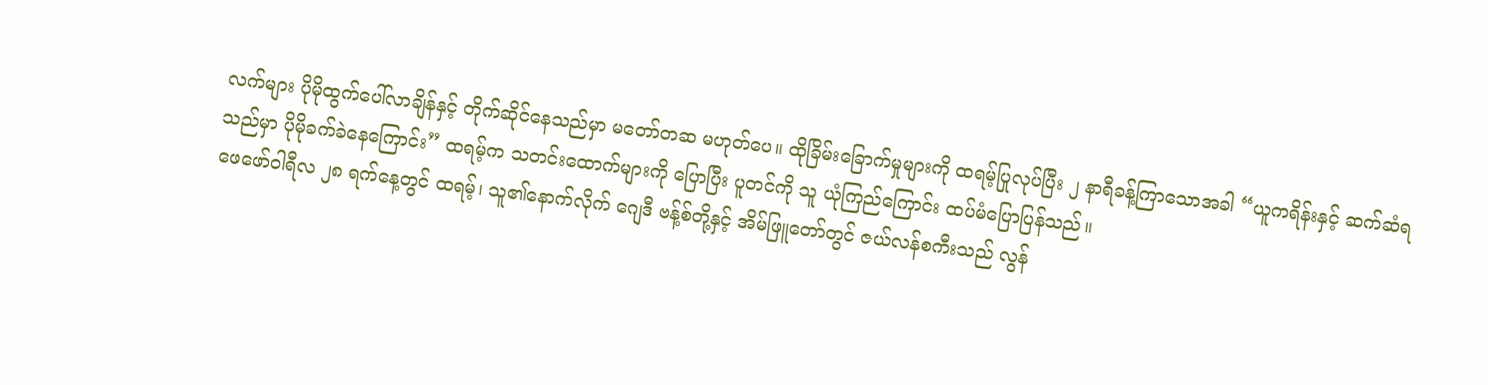လက်များ ပိုမိုထွက်ပေါ်လာချိန်နှင့် တိုက်ဆိုင်နေသည်မှာ မတော်တဆ မဟုတ်ပေ။ ထိုခြိမ်းခြောက်မှုများကို ထရမ့်ပြုလုပ်ပြီး ၂ နာရီခန့်ကြာသောအခါ “ယူကရိန်းနှင့် ဆက်ဆံရသည်မှာ ပိုမိုခက်ခဲနေကြောင်း” ထရမ့်က သတင်းထောက်များကို ပြောပြီး ပူတင်ကို သူ ယုံကြည်ကြောင်း ထပ်မံပြောပြန်သည်။
ဖေဖော်ဝါရီလ ၂၈ ရက်နေ့တွင် ထရမ့်၊ သူ၏နောက်လိုက် ဂျေဒီ ဗန့်စ်တို့နှင့် အိမ်ဖြူတော်တွင် ဇယ်လန်စကီးသည် လွန်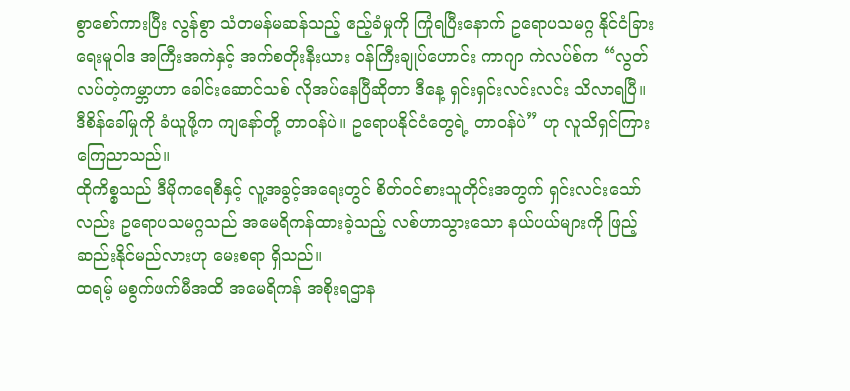စွာစော်ကားပြီး လွန်စွာ သံတမန်မဆန်သည့် ဧည့်ခံမှုကို ကြုံရပြီးနောက် ဥရောပသမဂ္ဂ နိုင်ငံခြားရေးမူဝါဒ အကြီးအကဲနှင့် အက်စတိုးနီးယား ဝန်ကြီးချုပ်ဟောင်း ကာဂျာ ကဲလပ်စ်က “လွတ်လပ်တဲ့ကမ္ဘာဟာ ခေါင်းဆောင်သစ် လိုအပ်နေပြီဆိုတာ ဒီနေ့ ရှင်းရှင်းလင်းလင်း သိလာရပြီ။ ဒီစိန်ခေါ်မှုကို ခံယူဖို့က ကျနော်တို့ တာဝန်ပဲ။ ဥရောပနိုင်ငံတွေရဲ့ တာဝန်ပဲ” ဟု လူသိရှင်ကြား ကြေညာသည်။
ထိုကိစ္စသည် ဒီမိုကရေစီနှင့် လူ့အခွင့်အရေးတွင် စိတ်ဝင်စားသူတိုင်းအတွက် ရှင်းလင်းသော်လည်း ဥရောပသမဂ္ဂသည် အမေရိကန်ထားခဲ့သည့် လစ်ဟာသွားသော နယ်ပယ်များကို ဖြည့်ဆည်းနိုင်မည်လားဟု မေးစရာ ရှိသည်။
ထရမ့် မစွက်ဖက်မီအထိ အမေရိကန် အစိုးရဌာန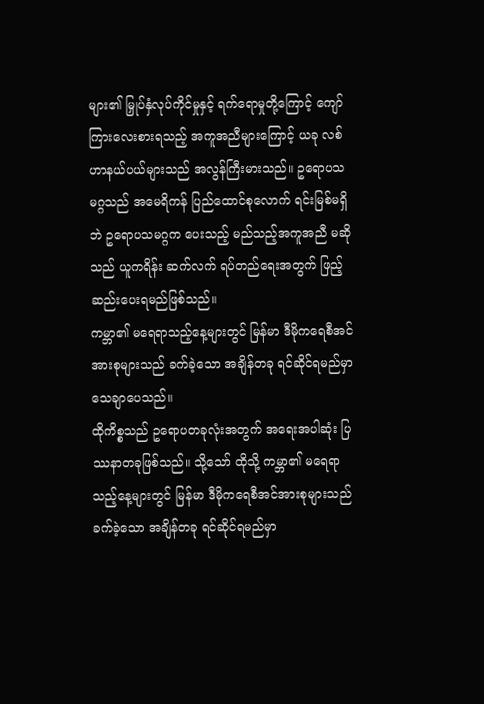များ၏ မြှုပ်နှံလုပ်ကိုင်မှုနှင့် ရက်ရောမှုတို့ကြောင့် ကျော်ကြားလေးစားရသည့် အကူအညီများကြောင့် ယခု လစ်ဟာနယ်ပယ်များသည် အလွန်ကြီးမားသည်။ ဥရောပသမဂ္ဂသည် အမေရိကန် ပြည်ထောင်စုလောက် ရင်းမြစ်မရှိဘဲ ဥရောပသမဂ္ဂက ပေးသည့် မည်သည့်အကူအညီ မဆိုသည် ယူကရိန်း ဆက်လက် ရပ်တည်ရေးအတွက် ဖြည့်ဆည်းပေးရမည်ဖြစ်သည်။
ကမ္ဘာ၏ မရေရာသည့်နေ့များတွင် မြန်မာ ဒီမိုကရေစီအင်အားစုများသည် ခက်ခဲ့သော အချိန်တခု ရင်ဆိုင်ရမည်မှာ သေချာပေသည်။
ထိုကိစ္စသည် ဥရောပတခုလုံးအတွက် အရေးအပါဆုံး ပြဿနာတခုဖြစ်သည်။ သို့သော် ထိုသို့ ကမ္ဘာ၏ မရေရာသည့်နေ့များတွင် မြန်မာ ဒီမိုကရေစီအင်အားစုများသည် ခက်ခဲ့သော အချိန်တခု ရင်ဆိုင်ရမည်မှာ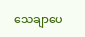သေချာပေ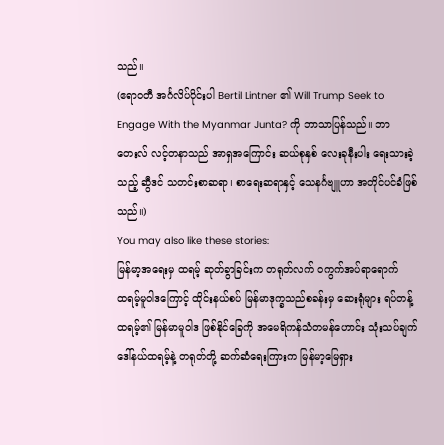သည်။
(ဧရာဝတီ အင်္ဂလိပ်ပိုင်းပါ Bertil Lintner ၏ Will Trump Seek to Engage With the Myanmar Junta? ကို ဘာသာပြန်သည်။ ဘာတေးလ် လင့်တနာသည် အာရှအကြောင်း ဆယ်စုနှစ် လေးခုနီးပါး ရေးသားခဲ့သည့် ဆွီဒင် သတင်းစာဆရာ၊ စာရေးဆရာနှင့် သေနင်္ဂဗျူဟာ အတိုင်ပင်ခံဖြစ်သည်။)
You may also like these stories:
မြန်မာ့အရေးမှ ထရမ့် ဆုတ်ခွာခြင်းက တရုတ်လက် ဝကွက်အပ်ရာရောက်
ထရမ့်မူဝါဒကြောင့် ထိုင်းနယ်စပ် မြန်မာဒုက္ခသည်စခန်းမှ ဆေးရုံများ ရပ်တန့်
ထရမ့်၏ မြန်မာမူဝါဒ ဖြစ်နိုင်ခြေကို အမေရိကန်သံတမန်ဟောင်း သုံးသပ်ချက်
ဒေါ်နယ်ထရမ့်နဲ့ တရုတ်တို့ ဆက်ဆံရေးကြားက မြန်မာ့မြေရှား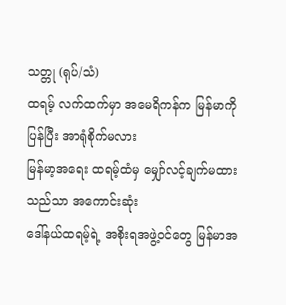သတ္တု (ရုပ်/သံ)
ထရမ့် လက်ထက်မှာ အမေရိကန်က မြန်မာကို ပြန်ပြီး အာရုံစိုက်မလား
မြန်မာ့အရေး ထရမ့်ထံမှ မျှော်လင့်ချက်မထားသည်သာ အကောင်းဆုံး
ဒေါ်နယ်ထရမ့်ရဲ့ အစိုးရအဖွဲ့ဝင်တွေ မြန်မာအ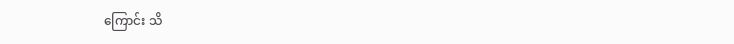ကြောင်း သိ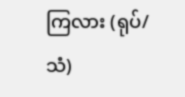ကြလား (ရုပ်/သံ)